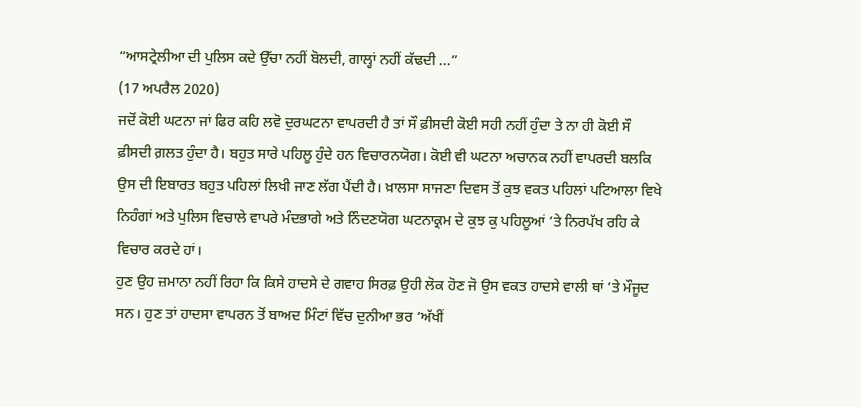“ਆਸਟ੍ਰੇਲੀਆ ਦੀ ਪੁਲਿਸ ਕਦੇ ਉੱਚਾ ਨਹੀਂ ਬੋਲਦੀ, ਗਾਲ੍ਹਾਂ ਨਹੀਂ ਕੱਢਦੀ ...”
(17 ਅਪਰੈਲ 2020)
ਜਦੋਂ ਕੋਈ ਘਟਨਾ ਜਾਂ ਫਿਰ ਕਹਿ ਲਵੋ ਦੁਰਘਟਨਾ ਵਾਪਰਦੀ ਹੈ ਤਾਂ ਸੌ ਫ਼ੀਸਦੀ ਕੋਈ ਸਹੀ ਨਹੀਂ ਹੁੰਦਾ ਤੇ ਨਾ ਹੀ ਕੋਈ ਸੌ ਫ਼ੀਸਦੀ ਗ਼ਲਤ ਹੁੰਦਾ ਹੈ। ਬਹੁਤ ਸਾਰੇ ਪਹਿਲੂ ਹੁੰਦੇ ਹਨ ਵਿਚਾਰਨਯੋਗ। ਕੋਈ ਵੀ ਘਟਨਾ ਅਚਾਨਕ ਨਹੀਂ ਵਾਪਰਦੀ ਬਲਕਿ ਉਸ ਦੀ ਇਬਾਰਤ ਬਹੁਤ ਪਹਿਲਾਂ ਲਿਖੀ ਜਾਣ ਲੱਗ ਪੈਂਦੀ ਹੈ। ਖ਼ਾਲਸਾ ਸਾਜਣਾ ਦਿਵਸ ਤੋਂ ਕੁਝ ਵਕਤ ਪਹਿਲਾਂ ਪਟਿਆਲਾ ਵਿਖੇ ਨਿਹੰਗਾਂ ਅਤੇ ਪੁਲਿਸ ਵਿਚਾਲੇ ਵਾਪਰੇ ਮੰਦਭਾਗੇ ਅਤੇ ਨਿੰਦਣਯੋਗ ਘਟਨਾਕ੍ਰਮ ਦੇ ਕੁਝ ਕੁ ਪਹਿਲੂਆਂ ’ਤੇ ਨਿਰਪੱਖ ਰਹਿ ਕੇ ਵਿਚਾਰ ਕਰਦੇ ਹਾਂ।
ਹੁਣ ਉਹ ਜ਼ਮਾਨਾ ਨਹੀਂ ਰਿਹਾ ਕਿ ਕਿਸੇ ਹਾਦਸੇ ਦੇ ਗਵਾਹ ਸਿਰਫ਼ ਉਹੀ ਲੋਕ ਹੋਣ ਜੋ ਉਸ ਵਕਤ ਹਾਦਸੇ ਵਾਲੀ ਥਾਂ ’ਤੇ ਮੌਜੂਦ ਸਨ। ਹੁਣ ਤਾਂ ਹਾਦਸਾ ਵਾਪਰਨ ਤੋਂ ਬਾਅਦ ਮਿੰਟਾਂ ਵਿੱਚ ਦੁਨੀਆ ਭਰ ‘ਅੱਖੀਂ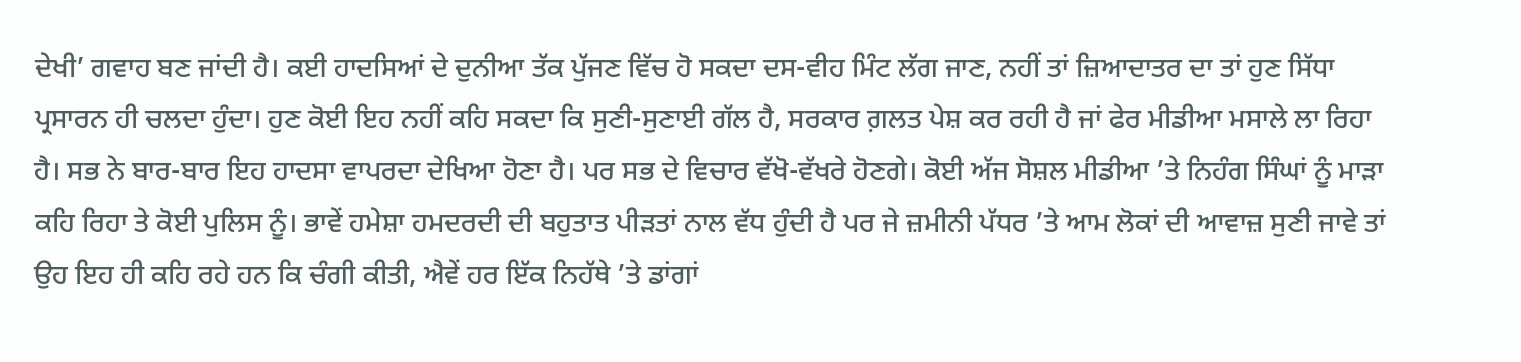ਦੇਖੀ’ ਗਵਾਹ ਬਣ ਜਾਂਦੀ ਹੈ। ਕਈ ਹਾਦਸਿਆਂ ਦੇ ਦੁਨੀਆ ਤੱਕ ਪੁੱਜਣ ਵਿੱਚ ਹੋ ਸਕਦਾ ਦਸ-ਵੀਹ ਮਿੰਟ ਲੱਗ ਜਾਣ, ਨਹੀਂ ਤਾਂ ਜ਼ਿਆਦਾਤਰ ਦਾ ਤਾਂ ਹੁਣ ਸਿੱਧਾ ਪ੍ਰਸਾਰਨ ਹੀ ਚਲਦਾ ਹੁੰਦਾ। ਹੁਣ ਕੋਈ ਇਹ ਨਹੀਂ ਕਹਿ ਸਕਦਾ ਕਿ ਸੁਣੀ-ਸੁਣਾਈ ਗੱਲ ਹੈ, ਸਰਕਾਰ ਗ਼ਲਤ ਪੇਸ਼ ਕਰ ਰਹੀ ਹੈ ਜਾਂ ਫੇਰ ਮੀਡੀਆ ਮਸਾਲੇ ਲਾ ਰਿਹਾ ਹੈ। ਸਭ ਨੇ ਬਾਰ-ਬਾਰ ਇਹ ਹਾਦਸਾ ਵਾਪਰਦਾ ਦੇਖਿਆ ਹੋਣਾ ਹੈ। ਪਰ ਸਭ ਦੇ ਵਿਚਾਰ ਵੱਖੋ-ਵੱਖਰੇ ਹੋਣਗੇ। ਕੋਈ ਅੱਜ ਸੋਸ਼ਲ ਮੀਡੀਆ ’ਤੇ ਨਿਹੰਗ ਸਿੰਘਾਂ ਨੂੰ ਮਾੜਾ ਕਹਿ ਰਿਹਾ ਤੇ ਕੋਈ ਪੁਲਿਸ ਨੂੰ। ਭਾਵੇਂ ਹਮੇਸ਼ਾ ਹਮਦਰਦੀ ਦੀ ਬਹੁਤਾਤ ਪੀੜਤਾਂ ਨਾਲ ਵੱਧ ਹੁੰਦੀ ਹੈ ਪਰ ਜੇ ਜ਼ਮੀਨੀ ਪੱਧਰ ’ਤੇ ਆਮ ਲੋਕਾਂ ਦੀ ਆਵਾਜ਼ ਸੁਣੀ ਜਾਵੇ ਤਾਂ ਉਹ ਇਹ ਹੀ ਕਹਿ ਰਹੇ ਹਨ ਕਿ ਚੰਗੀ ਕੀਤੀ, ਐਵੇਂ ਹਰ ਇੱਕ ਨਿਹੱਥੇ ’ਤੇ ਡਾਂਗਾਂ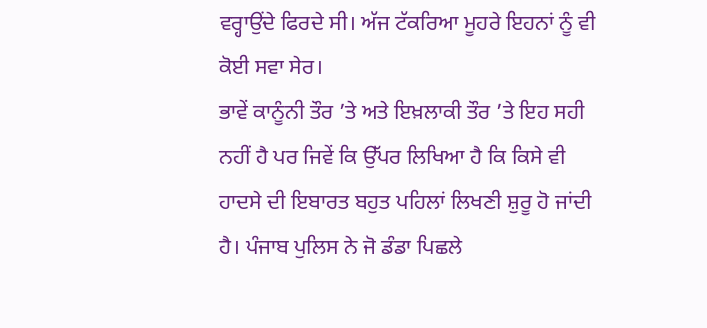ਵਰ੍ਹਾਉਂਦੇ ਫਿਰਦੇ ਸੀ। ਅੱਜ ਟੱਕਰਿਆ ਮੂਹਰੇ ਇਹਨਾਂ ਨੂੰ ਵੀ ਕੋਈ ਸਵਾ ਸੇਰ।
ਭਾਵੇਂ ਕਾਨੂੰਨੀ ਤੌਰ ’ਤੇ ਅਤੇ ਇਖ਼ਲਾਕੀ ਤੌਰ ’ਤੇ ਇਹ ਸਹੀ ਨਹੀਂ ਹੈ ਪਰ ਜਿਵੇਂ ਕਿ ਉੱਪਰ ਲਿਖਿਆ ਹੈ ਕਿ ਕਿਸੇ ਵੀ ਹਾਦਸੇ ਦੀ ਇਬਾਰਤ ਬਹੁਤ ਪਹਿਲਾਂ ਲਿਖਣੀ ਸ਼ੁਰੂ ਹੋ ਜਾਂਦੀ ਹੈ। ਪੰਜਾਬ ਪੁਲਿਸ ਨੇ ਜੋ ਡੰਡਾ ਪਿਛਲੇ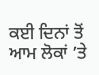ਕਈ ਦਿਨਾਂ ਤੋਂ ਆਮ ਲੋਕਾਂ ’ਤੇ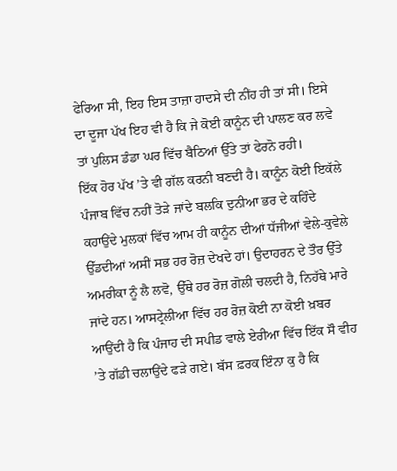ਫੇਰਿਆ ਸੀ, ਇਹ ਇਸ ਤਾਜ਼ਾ ਹਾਦਸੇ ਦੀ ਨੀਂਹ ਹੀ ਤਾਂ ਸੀ। ਇਸੇ ਦਾ ਦੂਜਾ ਪੱਖ ਇਹ ਵੀ ਹੈ ਕਿ ਜੇ ਕੋਈ ਕਾਨੂੰਨ ਦੀ ਪਾਲਣ ਕਰ ਲਵੇ ਤਾਂ ਪੁਲਿਸ ਡੰਡਾ ਘਰ ਵਿੱਚ ਬੈਠਿਆਂ ਉੱਤੇ ਤਾਂ ਫੇਰਨੋ ਰਹੀ।
ਇੱਕ ਹੋਰ ਪੱਖ ’ਤੇ ਵੀ ਗੱਲ ਕਰਨੀ ਬਣਦੀ ਹੈ। ਕਾਨੂੰਨ ਕੋਈ ਇਕੱਲੇ ਪੰਜਾਬ ਵਿੱਚ ਨਹੀਂ ਤੋੜੇ ਜਾਂਦੇ ਬਲਕਿ ਦੁਨੀਆ ਭਰ ਦੇ ਕਹਿੰਦੇ ਕਹਾਉਂਦੇ ਮੁਲਕਾਂ ਵਿੱਚ ਆਮ ਹੀ ਕਾਨੂੰਨ ਦੀਆਂ ਧੱਜੀਆਂ ਵੇਲੇ-ਕੁਵੇਲੇ ਉੱਡਦੀਆਂ ਅਸੀਂ ਸਭ ਹਰ ਰੋਜ਼ ਦੇਖਦੇ ਹਾਂ। ਉਦਾਹਰਨ ਦੇ ਤੌਰ ਉੱਤੇ ਅਮਰੀਕਾ ਨੂੰ ਲੈ ਲਵੋ, ਉੱਥੇ ਹਰ ਰੋਜ਼ ਗੋਲੀ ਚਲਦੀ ਹੈ, ਨਿਹੱਥੇ ਮਾਰੇ ਜਾਂਦੇ ਹਨ। ਆਸਟ੍ਰੇਲੀਆ ਵਿੱਚ ਹਰ ਰੋਜ਼ ਕੋਈ ਨਾ ਕੋਈ ਖ਼ਬਰ ਆਉਂਦੀ ਹੈ ਕਿ ਪੰਜਾਹ ਦੀ ਸਪੀਡ ਵਾਲੇ ਏਰੀਆ ਵਿੱਚ ਇੱਕ ਸੌ ਵੀਹ ’ਤੇ ਗੱਡੀ ਚਲਾਉਂਦੇ ਫੜੇ ਗਏ। ਬੱਸ ਫ਼ਰਕ ਇੰਨਾ ਕੁ ਹੈ ਕਿ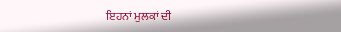ਇਹਨਾਂ ਮੁਲਕਾਂ ਦੀ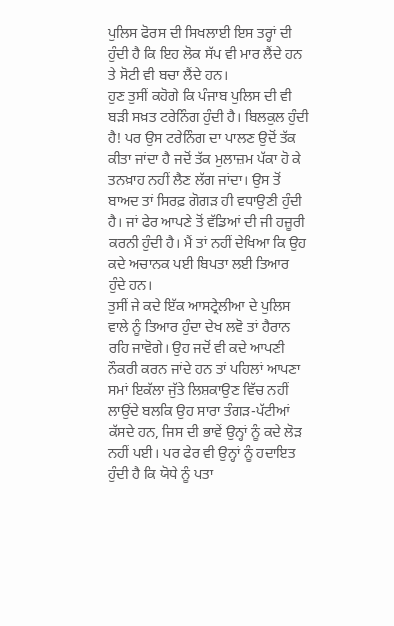ਪੁਲਿਸ ਫੋਰਸ ਦੀ ਸਿਖਲਾਈ ਇਸ ਤਰ੍ਹਾਂ ਦੀ ਹੁੰਦੀ ਹੈ ਕਿ ਇਹ ਲੋਕ ਸੱਪ ਵੀ ਮਾਰ ਲੈਂਦੇ ਹਨ ਤੇ ਸੋਟੀ ਵੀ ਬਚਾ ਲੈਂਦੇ ਹਨ।
ਹੁਣ ਤੁਸੀਂ ਕਹੋਗੇ ਕਿ ਪੰਜਾਬ ਪੁਲਿਸ ਦੀ ਵੀ ਬੜੀ ਸਖ਼ਤ ਟਰੇਨਿੰਗ ਹੁੰਦੀ ਹੈ। ਬਿਲਕੁਲ ਹੁੰਦੀ ਹੈ! ਪਰ ਉਸ ਟਰੇਨਿੰਗ ਦਾ ਪਾਲਣ ਉਦੋਂ ਤੱਕ ਕੀਤਾ ਜਾਂਦਾ ਹੈ ਜਦੋਂ ਤੱਕ ਮੁਲਾਜ਼ਮ ਪੱਕਾ ਹੋ ਕੇ ਤਨਖ਼ਾਹ ਨਹੀਂ ਲੈਣ ਲੱਗ ਜਾਂਦਾ। ਉਸ ਤੋਂ ਬਾਅਦ ਤਾਂ ਸਿਰਫ਼ ਗੋਗੜ ਹੀ ਵਧਾਉਣੀ ਹੁੰਦੀ ਹੈ। ਜਾਂ ਫੇਰ ਆਪਣੇ ਤੋਂ ਵੱਡਿਆਂ ਦੀ ਜੀ ਹਜ਼ੂਰੀ ਕਰਨੀ ਹੁੰਦੀ ਹੈ। ਮੈਂ ਤਾਂ ਨਹੀਂ ਦੇਖਿਆ ਕਿ ਉਹ ਕਦੇ ਅਚਾਨਕ ਪਈ ਬਿਪਤਾ ਲਈ ਤਿਆਰ ਹੁੰਦੇ ਹਨ।
ਤੁਸੀਂ ਜੇ ਕਦੇ ਇੱਕ ਆਸਟ੍ਰੇਲੀਆ ਦੇ ਪੁਲਿਸ ਵਾਲੇ ਨੂੰ ਤਿਆਰ ਹੁੰਦਾ ਦੇਖ ਲਵੋ ਤਾਂ ਹੈਰਾਨ ਰਹਿ ਜਾਵੋਗੇ। ਉਹ ਜਦੋਂ ਵੀ ਕਦੇ ਆਪਣੀ ਨੌਕਰੀ ਕਰਨ ਜਾਂਦੇ ਹਨ ਤਾਂ ਪਹਿਲਾਂ ਆਪਣਾ ਸਮਾਂ ਇਕੱਲਾ ਜੁੱਤੇ ਲਿਸ਼ਕਾਉਣ ਵਿੱਚ ਨਹੀਂ ਲਾਉਂਦੇ ਬਲਕਿ ਉਹ ਸਾਰਾ ਤੰਗੜ-ਪੱਟੀਆਂ ਕੱਸਦੇ ਹਨ, ਜਿਸ ਦੀ ਭਾਵੇਂ ਉਨ੍ਹਾਂ ਨੂੰ ਕਦੇ ਲੋੜ ਨਹੀਂ ਪਈ। ਪਰ ਫੇਰ ਵੀ ਉਨ੍ਹਾਂ ਨੂੰ ਹਦਾਇਤ ਹੁੰਦੀ ਹੈ ਕਿ ਯੋਧੇ ਨੂੰ ਪਤਾ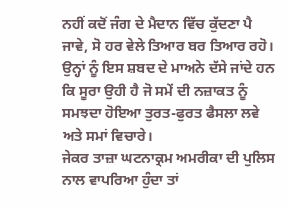ਨਹੀਂ ਕਦੋਂ ਜੰਗ ਦੇ ਮੈਦਾਨ ਵਿੱਚ ਕੁੱਦਣਾ ਪੈ ਜਾਵੇ, ਸੋ ਹਰ ਵੇਲੇ ਤਿਆਰ ਬਰ ਤਿਆਰ ਰਹੋ। ਉਨ੍ਹਾਂ ਨੂੰ ਇਸ ਸ਼ਬਦ ਦੇ ਮਾਅਨੇ ਦੱਸੇ ਜਾਂਦੇ ਹਨ ਕਿ ਸੂਰਾ ਉਹੀ ਹੈ ਜੋ ਸਮੇਂ ਦੀ ਨਜ਼ਾਕਤ ਨੂੰ ਸਮਝਦਾ ਹੋਇਆ ਤੁਰਤ-ਫੁਰਤ ਫੈਸਲਾ ਲਵੇ ਅਤੇ ਸਮਾਂ ਵਿਚਾਰੇ।
ਜੇਕਰ ਤਾਜ਼ਾ ਘਟਨਾਕ੍ਰਮ ਅਮਰੀਕਾ ਦੀ ਪੁਲਿਸ ਨਾਲ ਵਾਪਰਿਆ ਹੁੰਦਾ ਤਾਂ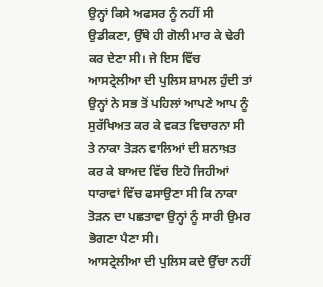ਉਨ੍ਹਾਂ ਕਿਸੇ ਅਫਸਰ ਨੂੰ ਨਹੀਂ ਸੀ ਉਡੀਕਣਾ, ਉੱਥੇ ਹੀ ਗੋਲੀ ਮਾਰ ਕੇ ਢੇਰੀ ਕਰ ਦੇਣਾ ਸੀ। ਜੇ ਇਸ ਵਿੱਚ ਆਸਟ੍ਰੇਲੀਆ ਦੀ ਪੁਲਿਸ ਸ਼ਾਮਲ ਹੁੰਦੀ ਤਾਂ ਉਨ੍ਹਾਂ ਨੇ ਸਭ ਤੋਂ ਪਹਿਲਾਂ ਆਪਣੇ ਆਪ ਨੂੰ ਸੁਰੱਖਿਅਤ ਕਰ ਕੇ ਵਕਤ ਵਿਚਾਰਨਾ ਸੀ ਤੇ ਨਾਕਾ ਤੋੜਨ ਵਾਲਿਆਂ ਦੀ ਸ਼ਨਾਖ਼ਤ ਕਰ ਕੇ ਬਾਅਦ ਵਿੱਚ ਇਹੋ ਜਿਹੀਆਂ ਧਾਰਾਵਾਂ ਵਿੱਚ ਫਸਾਉਣਾ ਸੀ ਕਿ ਨਾਕਾ ਤੋੜਨ ਦਾ ਪਛਤਾਵਾ ਉਨ੍ਹਾਂ ਨੂੰ ਸਾਰੀ ਉਮਰ ਭੋਗਣਾ ਪੈਣਾ ਸੀ।
ਆਸਟ੍ਰੇਲੀਆ ਦੀ ਪੁਲਿਸ ਕਦੇ ਉੱਚਾ ਨਹੀਂ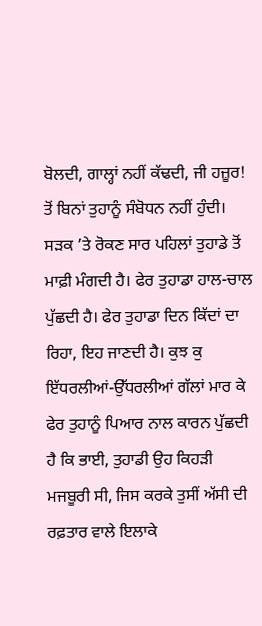ਬੋਲਦੀ, ਗਾਲ੍ਹਾਂ ਨਹੀਂ ਕੱਢਦੀ, ਜੀ ਹਜ਼ੂਰ! ਤੋਂ ਬਿਨਾਂ ਤੁਹਾਨੂੰ ਸੰਬੋਧਨ ਨਹੀਂ ਹੁੰਦੀ। ਸੜਕ ’ਤੇ ਰੋਕਣ ਸਾਰ ਪਹਿਲਾਂ ਤੁਹਾਡੇ ਤੋਂ ਮਾਫ਼ੀ ਮੰਗਦੀ ਹੈ। ਫੇਰ ਤੁਹਾਡਾ ਹਾਲ-ਚਾਲ ਪੁੱਛਦੀ ਹੈ। ਫੇਰ ਤੁਹਾਡਾ ਦਿਨ ਕਿੱਦਾਂ ਦਾ ਰਿਹਾ, ਇਹ ਜਾਣਦੀ ਹੈ। ਕੁਝ ਕੁ ਇੱਧਰਲੀਆਂ-ਉੱਧਰਲੀਆਂ ਗੱਲਾਂ ਮਾਰ ਕੇ ਫੇਰ ਤੁਹਾਨੂੰ ਪਿਆਰ ਨਾਲ ਕਾਰਨ ਪੁੱਛਦੀ ਹੈ ਕਿ ਭਾਈ, ਤੁਹਾਡੀ ਉਹ ਕਿਹੜੀ ਮਜਬੂਰੀ ਸੀ, ਜਿਸ ਕਰਕੇ ਤੁਸੀਂ ਅੱਸੀ ਦੀ ਰਫ਼ਤਾਰ ਵਾਲੇ ਇਲਾਕੇ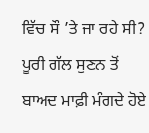ਵਿੱਚ ਸੌ ’ਤੇ ਜਾ ਰਹੇ ਸੀ? ਪੂਰੀ ਗੱਲ ਸੁਣਨ ਤੋਂ ਬਾਅਦ ਮਾਫ਼ੀ ਮੰਗਦੇ ਹੋਏ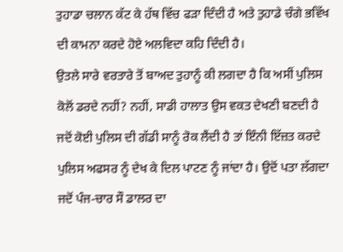ਤੁਹਾਡਾ ਚਲਾਨ ਕੱਟ ਕੇ ਹੱਥ ਵਿੱਚ ਫੜਾ ਦਿੰਦੀ ਹੈ ਅਤੇ ਤੁਹਾਡੇ ਚੰਗੇ ਭਵਿੱਖ ਦੀ ਕਾਮਨਾ ਕਰਦੇ ਹੋਏ ਅਲਵਿਦਾ ਕਹਿ ਦਿੰਦੀ ਹੈ।
ਉਤਲੇ ਸਾਰੇ ਵਰਤਾਰੇ ਤੋਂ ਬਾਅਦ ਤੁਹਾਨੂੰ ਕੀ ਲਗਦਾ ਹੈ ਕਿ ਅਸੀਂ ਪੁਲਿਸ ਕੋਲੋਂ ਡਰਦੇ ਨਹੀਂ? ਨਹੀਂ, ਸਾਡੀ ਹਾਲਾਤ ਉਸ ਵਕਤ ਦੇਖਣੀ ਬਣਦੀ ਹੈ ਜਦੋਂ ਕੋਈ ਪੁਲਿਸ ਦੀ ਗੱਡੀ ਸਾਨੂੰ ਰੋਕ ਲੈਂਦੀ ਹੈ ਤਾਂ ਇੰਨੀ ਇੱਜ਼ਤ ਕਰਦੇ ਪੁਲਿਸ ਅਫਸਰ ਨੂੰ ਦੇਖ ਕੇ ਦਿਲ ਪਾਟਣ ਨੂੰ ਜਾਂਦਾ ਹੈ। ਉਦੋਂ ਪਤਾ ਲੱਗਦਾ ਜਦੋਂ ਪੰਜ-ਚਾਰ ਸੌ ਡਾਲਰ ਦਾ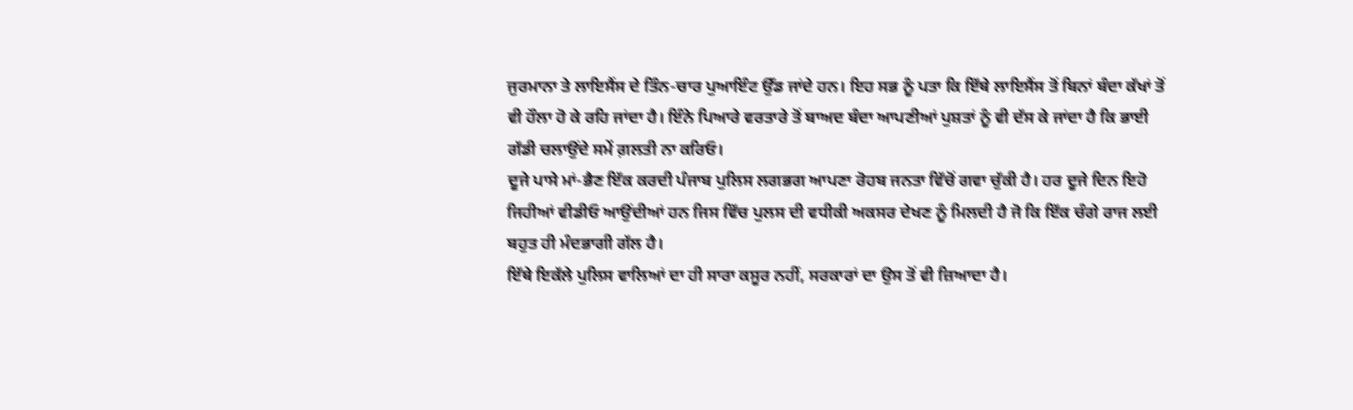ਜੁਰਮਾਨਾ ਤੇ ਲਾਇਸੈਂਸ ਦੇ ਤਿੰਨ-ਚਾਰ ਪੁਆਇੰਟ ਉੱਡ ਜਾਂਦੇ ਹਨ। ਇਹ ਸਭ ਨੂੰ ਪਤਾ ਕਿ ਇੱਥੇ ਲਾਇਸੈਂਸ ਤੋਂ ਬਿਨਾਂ ਬੰਦਾ ਕੱਖਾਂ ਤੋਂ ਵੀ ਹੌਲਾ ਹੋ ਕੇ ਰਹਿ ਜਾਂਦਾ ਹੈ। ਇੰਨੇ ਪਿਆਰੇ ਵਰਤਾਰੇ ਤੋਂ ਬਾਅਦ ਬੰਦਾ ਆਪਣੀਆਂ ਪੁਸ਼ਤਾਂ ਨੂੰ ਵੀ ਦੱਸ ਕੇ ਜਾਂਦਾ ਹੈ ਕਿ ਭਾਈ ਗੱਡੀ ਚਲਾਉਂਦੇ ਸਮੇਂ ਗ਼ਲਤੀ ਨਾ ਕਰਿਓ।
ਦੂਜੇ ਪਾਸੇ ਮਾਂ-ਭੈਣ ਇੱਕ ਕਰਦੀ ਪੰਜਾਬ ਪੁਲਿਸ ਲਗਭਗ ਆਪਣਾ ਰੋਹਬ ਜਨਤਾ ਵਿੱਚੋਂ ਗਵਾ ਚੁੱਕੀ ਹੈ। ਹਰ ਦੂਜੇ ਦਿਨ ਇਹੋ ਜਿਹੀਆਂ ਵੀਡੀਓ ਆਉਂਦੀਆਂ ਹਨ ਜਿਸ ਵਿੱਚ ਪੁਲਸ ਦੀ ਵਧੀਕੀ ਅਕਸਰ ਦੇਖਣ ਨੂੰ ਮਿਲਦੀ ਹੈ ਜੋ ਕਿ ਇੱਕ ਚੰਗੇ ਰਾਜ ਲਈ ਬਹੁਤ ਹੀ ਮੰਦਭਾਗੀ ਗੱਲ ਹੈ।
ਇੱਥੇ ਇਕੱਲੇ ਪੁਲਿਸ ਵਾਲਿਆਂ ਦਾ ਹੀ ਸਾਰਾ ਕਸੂਰ ਨਹੀਂ, ਸਰਕਾਰਾਂ ਦਾ ਉਸ ਤੋਂ ਵੀ ਜ਼ਿਆਦਾ ਹੈ।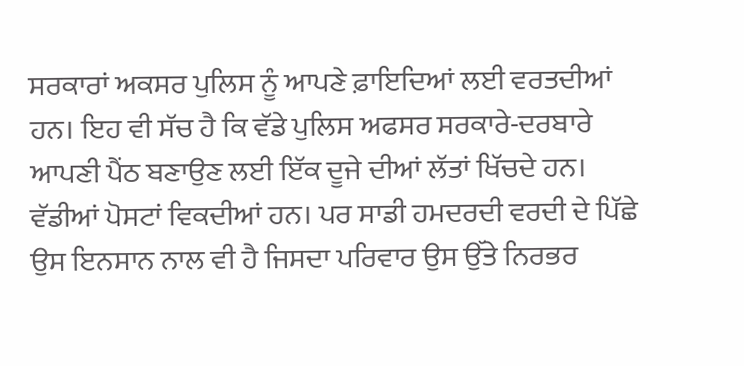ਸਰਕਾਰਾਂ ਅਕਸਰ ਪੁਲਿਸ ਨੂੰ ਆਪਣੇ ਫ਼ਾਇਦਿਆਂ ਲਈ ਵਰਤਦੀਆਂ ਹਨ। ਇਹ ਵੀ ਸੱਚ ਹੈ ਕਿ ਵੱਡੇ ਪੁਲਿਸ ਅਫਸਰ ਸਰਕਾਰੇ-ਦਰਬਾਰੇ ਆਪਣੀ ਪੈਂਠ ਬਣਾਉਣ ਲਈ ਇੱਕ ਦੂਜੇ ਦੀਆਂ ਲੱਤਾਂ ਖਿੱਚਦੇ ਹਨ। ਵੱਡੀਆਂ ਪੋਸਟਾਂ ਵਿਕਦੀਆਂ ਹਨ। ਪਰ ਸਾਡੀ ਹਮਦਰਦੀ ਵਰਦੀ ਦੇ ਪਿੱਛੇ ਉਸ ਇਨਸਾਨ ਨਾਲ ਵੀ ਹੈ ਜਿਸਦਾ ਪਰਿਵਾਰ ਉਸ ਉੱਤੇ ਨਿਰਭਰ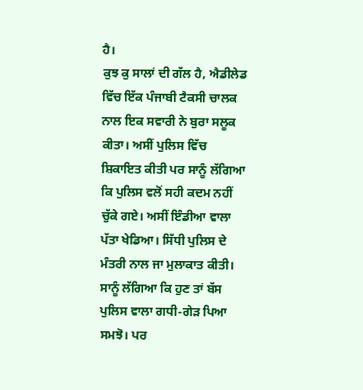ਹੈ।
ਕੁਝ ਕੁ ਸਾਲਾਂ ਦੀ ਗੱਲ ਹੈ, ਐਡੀਲੇਡ ਵਿੱਚ ਇੱਕ ਪੰਜਾਬੀ ਟੈਕਸੀ ਚਾਲਕ ਨਾਲ ਇਕ ਸਵਾਰੀ ਨੇ ਬੁਰਾ ਸਲੂਕ ਕੀਤਾ। ਅਸੀਂ ਪੁਲਿਸ ਵਿੱਚ ਸ਼ਿਕਾਇਤ ਕੀਤੀ ਪਰ ਸਾਨੂੰ ਲੱਗਿਆ ਕਿ ਪੁਲਿਸ ਵਲੋਂ ਸਹੀ ਕਦਮ ਨਹੀਂ ਚੁੱਕੇ ਗਏ। ਅਸੀਂ ਇੰਡੀਆ ਵਾਲਾ ਪੱਤਾ ਖੇਡਿਆ। ਸਿੱਧੀ ਪੁਲਿਸ ਦੇ ਮੰਤਰੀ ਨਾਲ ਜਾ ਮੁਲਾਕਾਤ ਕੀਤੀ। ਸਾਨੂੰ ਲੱਗਿਆ ਕਿ ਹੁਣ ਤਾਂ ਬੱਸ ਪੁਲਿਸ ਵਾਲਾ ਗਧੀ-ਗੇੜ ਪਿਆ ਸਮਝੋ। ਪਰ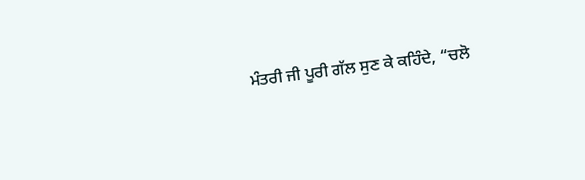ਮੰਤਰੀ ਜੀ ਪੂਰੀ ਗੱਲ ਸੁਣ ਕੇ ਕਹਿੰਦੇ, “ਚਲੋ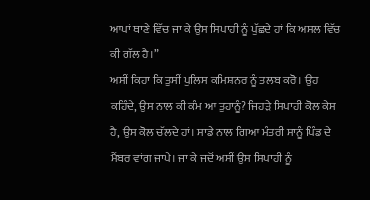ਆਪਾਂ ਥਾਣੇ ਵਿੱਚ ਜਾ ਕੇ ਉਸ ਸਿਪਾਹੀ ਨੂੰ ਪੁੱਛਦੇ ਹਾਂ ਕਿ ਅਸਲ ਵਿੱਚ ਕੀ ਗੱਲ ਹੈ।”
ਅਸੀਂ ਕਿਹਾ ਕਿ ਤੁਸੀਂ ਪੁਲਿਸ ਕਮਿਸ਼ਨਰ ਨੂੰ ਤਲਬ ਕਰੋ। ਉਹ ਕਹਿੰਦੇ, ਉਸ ਨਾਲ ਕੀ ਕੰਮ ਆ ਤੁਹਾਨੂੰ? ਜਿਹੜੇ ਸਿਪਾਹੀ ਕੋਲ ਕੇਸ ਹੈ, ਉਸ ਕੋਲ ਚੱਲਦੇ ਹਾਂ। ਸਾਡੇ ਨਾਲ ਗਿਆ ਮੰਤਰੀ ਸਾਨੂੰ ਪਿੰਡ ਦੇ ਮੈਂਬਰ ਵਾਂਗ ਜਾਪੇ। ਜਾ ਕੇ ਜਦੋਂ ਅਸੀਂ ਉਸ ਸਿਪਾਹੀ ਨੂੰ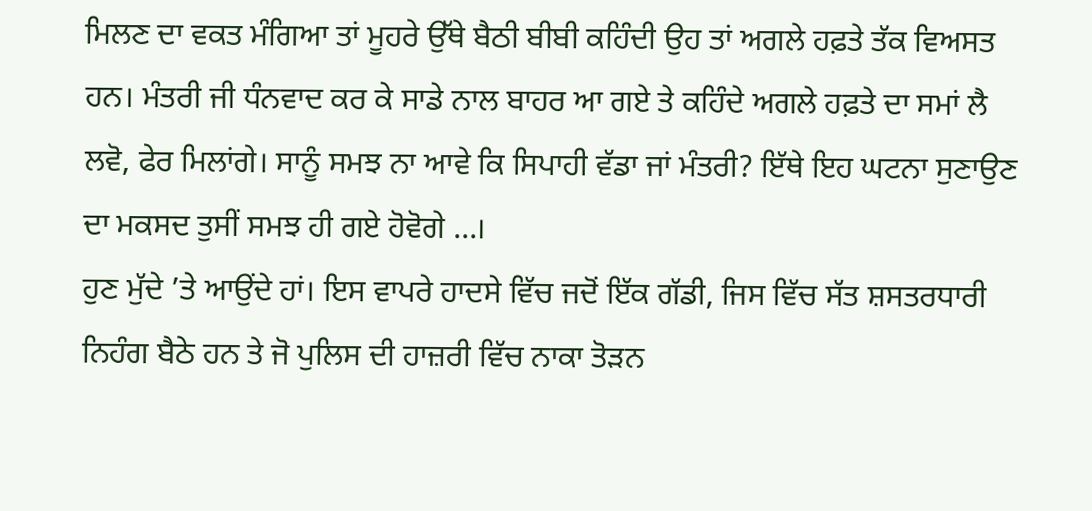ਮਿਲਣ ਦਾ ਵਕਤ ਮੰਗਿਆ ਤਾਂ ਮੂਹਰੇ ਉੱਥੇ ਬੈਠੀ ਬੀਬੀ ਕਹਿੰਦੀ ਉਹ ਤਾਂ ਅਗਲੇ ਹਫ਼ਤੇ ਤੱਕ ਵਿਅਸਤ ਹਨ। ਮੰਤਰੀ ਜੀ ਧੰਨਵਾਦ ਕਰ ਕੇ ਸਾਡੇ ਨਾਲ ਬਾਹਰ ਆ ਗਏ ਤੇ ਕਹਿੰਦੇ ਅਗਲੇ ਹਫ਼ਤੇ ਦਾ ਸਮਾਂ ਲੈ ਲਵੋ, ਫੇਰ ਮਿਲਾਂਗੇ। ਸਾਨੂੰ ਸਮਝ ਨਾ ਆਵੇ ਕਿ ਸਿਪਾਹੀ ਵੱਡਾ ਜਾਂ ਮੰਤਰੀ? ਇੱਥੇ ਇਹ ਘਟਨਾ ਸੁਣਾਉਣ ਦਾ ਮਕਸਦ ਤੁਸੀਂ ਸਮਝ ਹੀ ਗਏ ਹੋਵੋਗੇ ...।
ਹੁਣ ਮੁੱਦੇ ’ਤੇ ਆਉਂਦੇ ਹਾਂ। ਇਸ ਵਾਪਰੇ ਹਾਦਸੇ ਵਿੱਚ ਜਦੋਂ ਇੱਕ ਗੱਡੀ, ਜਿਸ ਵਿੱਚ ਸੱਤ ਸ਼ਸਤਰਧਾਰੀ ਨਿਹੰਗ ਬੈਠੇ ਹਨ ਤੇ ਜੋ ਪੁਲਿਸ ਦੀ ਹਾਜ਼ਰੀ ਵਿੱਚ ਨਾਕਾ ਤੋੜਨ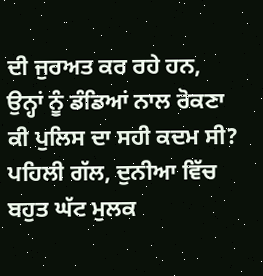ਦੀ ਜੁਰਅਤ ਕਰ ਰਹੇ ਹਨ, ਉਨ੍ਹਾਂ ਨੂੰ ਡੰਡਿਆਂ ਨਾਲ ਰੋਕਣਾ ਕੀ ਪੁਲਿਸ ਦਾ ਸਹੀ ਕਦਮ ਸੀ? ਪਹਿਲੀ ਗੱਲ, ਦੁਨੀਆ ਵਿੱਚ ਬਹੁਤ ਘੱਟ ਮੁਲਕ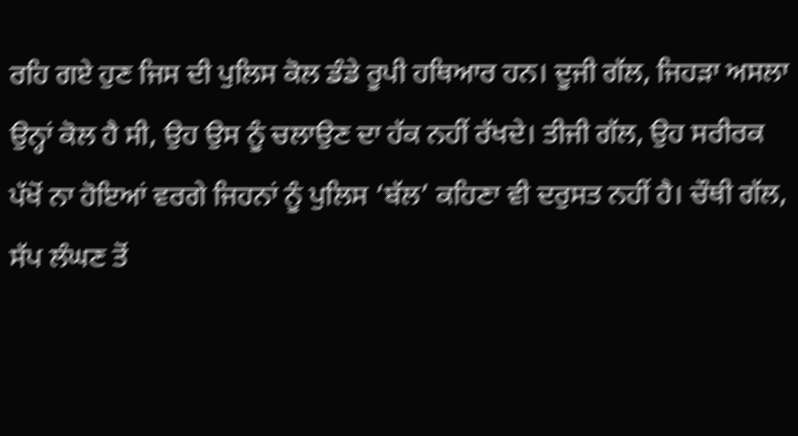ਰਹਿ ਗਏ ਹੁਣ ਜਿਸ ਦੀ ਪੁਲਿਸ ਕੋਲ ਡੰਡੇ ਰੂਪੀ ਹਥਿਆਰ ਹਨ। ਦੂਜੀ ਗੱਲ, ਜਿਹੜਾ ਅਸਲਾ ਉਨ੍ਹਾਂ ਕੋਲ ਹੈ ਸੀ, ਉਹ ਉਸ ਨੂੰ ਚਲਾਉਣ ਦਾ ਹੱਕ ਨਹੀਂ ਰੱਖਦੇ। ਤੀਜੀ ਗੱਲ, ਉਹ ਸਰੀਰਕ ਪੱਖੋਂ ਨਾ ਹੋਇਆਂ ਵਰਗੇ ਜਿਹਨਾਂ ਨੂੰ ਪੁਲਿਸ ‘ਬੱਲ’ ਕਹਿਣਾ ਵੀ ਦਰੁਸਤ ਨਹੀਂ ਹੈ। ਚੌਥੀ ਗੱਲ, ਸੱਪ ਲੰਘਣ ਤੋਂ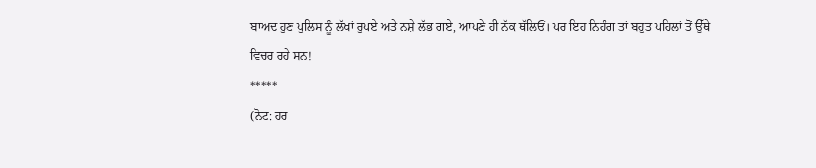ਬਾਅਦ ਹੁਣ ਪੁਲਿਸ ਨੂੰ ਲੱਖਾਂ ਰੁਪਏ ਅਤੇ ਨਸ਼ੇ ਲੱਭ ਗਏ, ਆਪਣੇ ਹੀ ਨੱਕ ਥੱਲਿਓਂ। ਪਰ ਇਹ ਨਿਹੰਗ ਤਾਂ ਬਹੁਤ ਪਹਿਲਾਂ ਤੋਂ ਉੱਥੇ ਵਿਚਰ ਰਹੇ ਸਨ!
*****
(ਨੋਟ: ਹਰ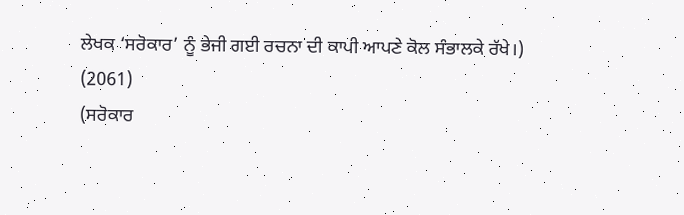ਲੇਖਕ ‘ਸਰੋਕਾਰ’ ਨੂੰ ਭੇਜੀ ਗਈ ਰਚਨਾ ਦੀ ਕਾਪੀ ਆਪਣੇ ਕੋਲ ਸੰਭਾਲਕੇ ਰੱਖੇ।)
(2061)
(ਸਰੋਕਾਰ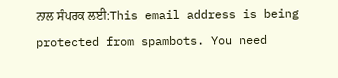ਨਾਲ ਸੰਪਰਕ ਲਈ:This email address is being protected from spambots. You need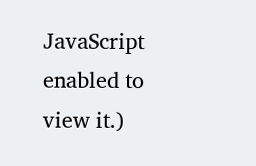JavaScript enabled to view it.)